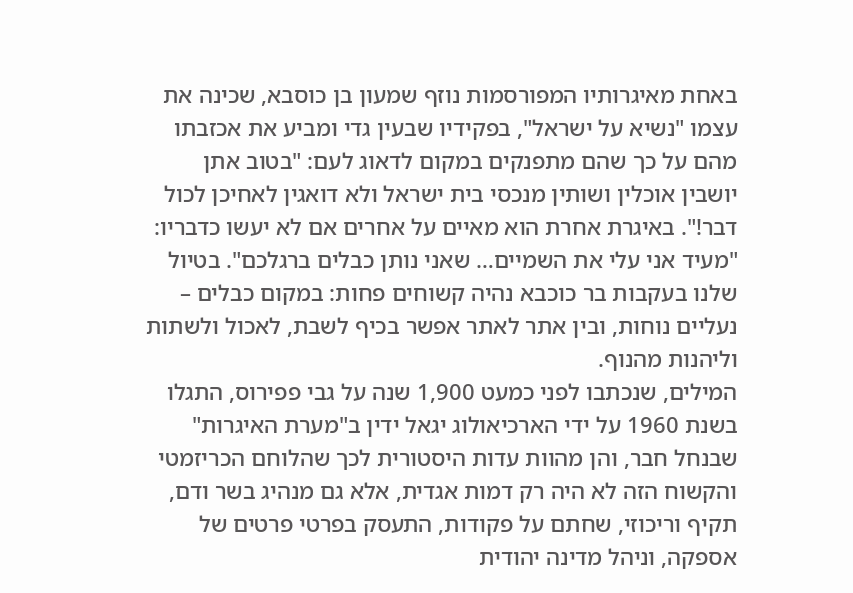באחת מאיגרותיו המפורסמות נוזף שמעון בן כוסבא, שכינה את עצמו "נשיא על ישראל", בפקידיו שבעין גדי ומביע את אכזבתו מהם על כך שהם מתפנקים במקום לדאוג לעם: "בטוב אתן יושבין אוכלין ושותין מנכסי בית ישראל ולא דואגין לאחיכן לכול דבר!". באיגרת אחרת הוא מאיים על אחרים אם לא יעשו כדבריו: "מעיד אני עלי את השמיים… שאני נותן כבלים ברגלכם". בטיול שלנו בעקבות בר כוכבא נהיה קשוחים פחות: במקום כבלים – נעליים נוחות, ובין אתר לאתר אפשר בכיף לשבת, לאכול ולשתות וליהנות מהנוף.
המילים, שנכתבו לפני כמעט 1,900 שנה על גבי פפירוס, התגלו בשנת 1960 על ידי הארכיאולוג יגאל ידין ב"מערת האיגרות" שבנחל חבר, והן מהוות עדות היסטורית לכך שהלוחם הכריזמטי והקשוח הזה לא היה רק דמות אגדית, אלא גם מנהיג בשר ודם, תקיף וריכוזי, שחתם על פקודות, התעסק בפרטי פרטים של אספקה, וניהל מדינה יהודית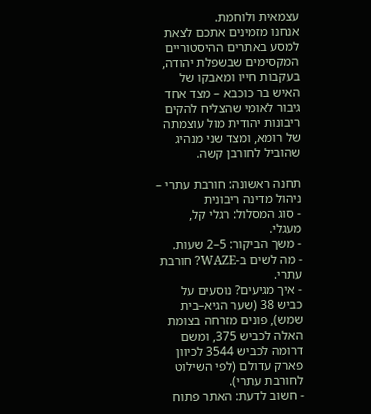עצמאית ולוחמת.
אנחנו מזמינים אתכם לצאת למסע באתרים ההיסטוריים המקסימים שבשפלת יהודה, בעקבות חייו ומאבקו של האיש בר כוכבא – מצד אחד גיבור לאומי שהצליח להקים ריבונות יהודית מול עוצמתה של רומא, ומצד שני מנהיג שהוביל לחורבן קשה.

תחנה ראשונה: חורבת עתרי – ניהול מדינה ריבונית
- סוג המסלול: רגלי קל, מעגלי.
- משך הביקור: 5–2 שעות.
- מה לשים ב-WAZE? חורבת עתרי.
- איך מגיעים? נוסעים על כביש 38 (שער הגיא–בית שמש), פונים מזרחה בצומת האלה לכביש 375, ומשם דרומה לכביש 3544 לכיוון פארק עדולם (לפי השילוט לחורבת עתרי).
- חשוב לדעת: האתר פתוח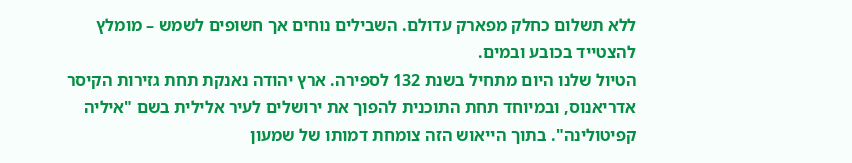ללא תשלום כחלק מפארק עדולם. השבילים נוחים אך חשופים לשמש – מומלץ להצטייד בכובע ובמים.
הטיול שלנו היום מתחיל בשנת 132 לספירה. ארץ יהודה נאנקת תחת גזירות הקיסר אדריאנוס, ובמיוחד תחת התוכנית להפוך את ירושלים לעיר אלילית בשם "איליה קפיטולינה". בתוך הייאוש הזה צומחת דמותו של שמעון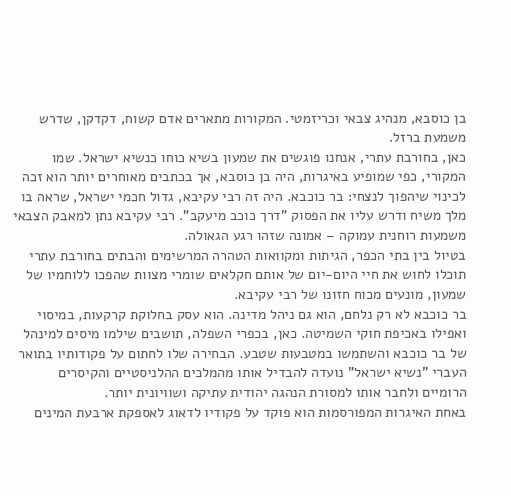בן כוסבא, מנהיג צבאי וכריזמטי. המקורות מתארים אדם קשוח, דקדקן, שדרש משמעת ברזל.
כאן, בחורבת עתרי, אנחנו פוגשים את שמעון בשיא כוחו כנשיא ישראל. שמו המקורי, כפי שמופיע באיגרות, היה בן כוסבא, אך בכתבים מאוחרים יותר הוא זכה לכינוי שיהפוך לנצחי: בר כוכבא. היה זה רבי עקיבא, גדול חכמי ישראל, שראה בו מלך משיח ודרש עליו את הפסוק "דרך כוכב מיעקב". רבי עקיבא נתן למאבק הצבאי משמעות רוחנית עמוקה – אמונה שזהו רגע הגאולה.
בטיול בין בתי הכפר, הגיתות ומקוואות הטהרה המרשימים והבתים בחורבת עתרי תוכלו לחוש את חיי היום-יום של אותם חקלאים שומרי מצוות שהפכו ללוחמיו של שמעון, מונעים מכוח חזונו של רבי עקיבא.
בר כוכבא לא רק נלחם, הוא גם ניהל מדינה. הוא עסק בחלוקת קרקעות, במיסוי ואפילו באכיפת חוקי השמיטה. כאן, בכפרי השפלה, תושבים שילמו מיסים למינהל של בר כוכבא והשתמשו במטבעות שטבע. הבחירה שלו לחתום על פקודותיו בתואר העברי "נשיא ישראל" נועדה להבדיל אותו מהמלכים ההלניסטיים והקיסרים הרומיים ולחבר אותו למסורת הנהגה יהודית עתיקה ושוויונית יותר.
באחת האיגרות המפורסמות הוא פוקד על פקודיו לדאוג לאספקת ארבעת המינים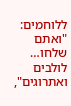ללוחמים: "ואתם שלחו… לולבים ואתרוגים",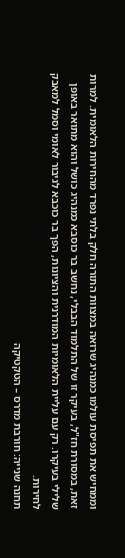וממחיש את תפיסת עולמו כמנהיג שרואה במצוות התורה חלק בלתי נפרד מהחירות הלאומית. למרות זאת, במסורת חז"ל, בעיקר זו של התלמוד הבבלי, נחשב בר כוסבא כמנהיג כושל והוא מתואר באופן שלילי בעיקרו. רק עם עליית הלאומיות המודרנית והציונות, הפך בר כוכבא לגיבור לאומי וסמל למאבק לחירות.
תחנה שנייה: חורבת מדרס – הטקטיקה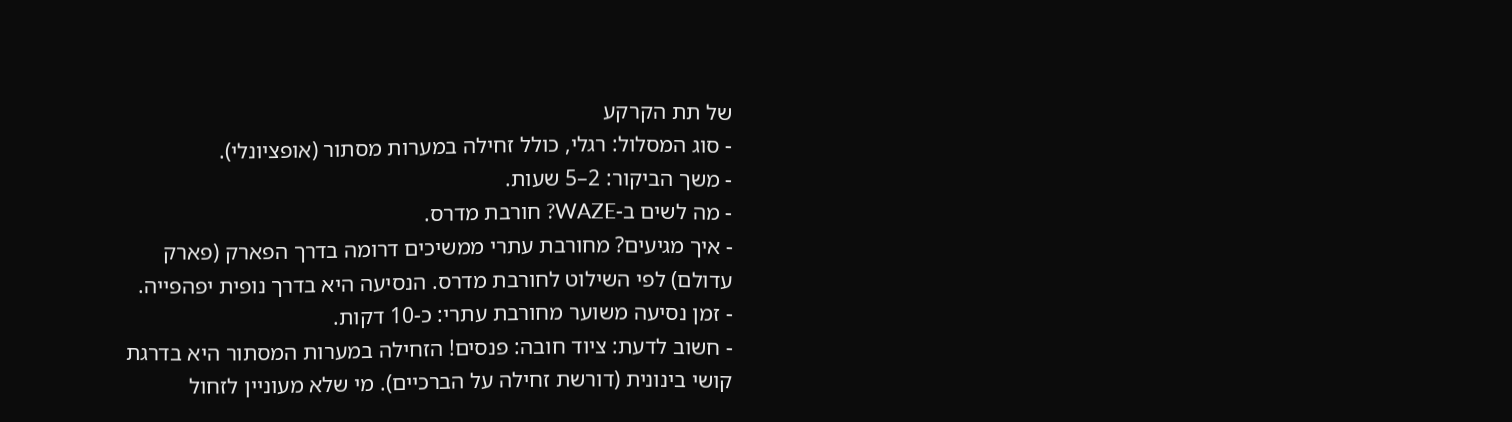של תת הקרקע
- סוג המסלול: רגלי, כולל זחילה במערות מסתור (אופציונלי).
- משך הביקור: 2–5 שעות.
- מה לשים ב-WAZE? חורבת מדרס.
- איך מגיעים? מחורבת עתרי ממשיכים דרומה בדרך הפארק (פארק עדולם) לפי השילוט לחורבת מדרס. הנסיעה היא בדרך נופית יפהפייה.
- זמן נסיעה משוער מחורבת עתרי: כ-10 דקות.
- חשוב לדעת: ציוד חובה: פנסים! הזחילה במערות המסתור היא בדרגת קושי בינונית (דורשת זחילה על הברכיים). מי שלא מעוניין לזחול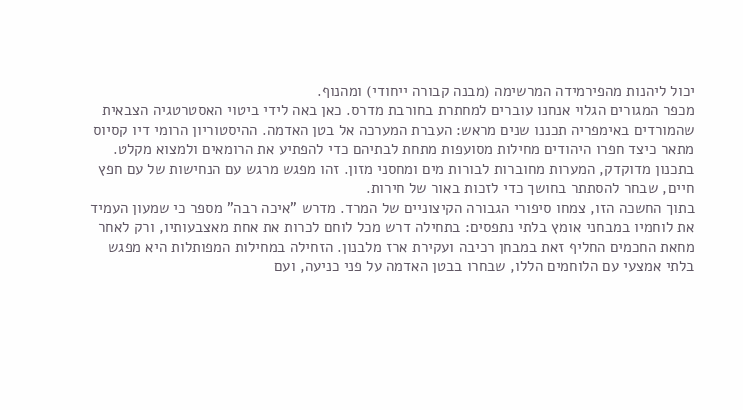יכול ליהנות מהפירמידה המרשימה (מבנה קבורה ייחודי) ומהנוף.
מכפר המגורים הגלוי אנחנו עוברים למחתרת בחורבת מדרס. כאן באה לידי ביטוי האסטרטגיה הצבאית שהמורדים באימפריה תכננו שנים מראש: העברת המערכה אל בטן האדמה. ההיסטוריון הרומי דיו קסיוס מתאר כיצד חפרו היהודים מחילות מסועפות מתחת לבתיהם כדי להפתיע את הרומאים ולמצוא מקלט. בתכנון מדוקדק, המערות מחוברות לבורות מים ומחסני מזון. זהו מפגש מרגש עם הנחישות של עם חפץ חיים, שבחר להסתתר בחושך כדי לזכות באור של חירות.
בתוך החשכה הזו, צמחו סיפורי הגבורה הקיצוניים של המרד. מדרש "איכה רבה" מספר כי שמעון העמיד את לוחמיו במבחני אומץ בלתי נתפסים: בתחילה דרש מכל לוחם לכרות את אחת מאצבעותיו, ורק לאחר מחאת החכמים החליף זאת במבחן רכיבה ועקירת ארז מלבנון. הזחילה במחילות המפותלות היא מפגש בלתי אמצעי עם הלוחמים הללו, שבחרו בבטן האדמה על פני כניעה, ועם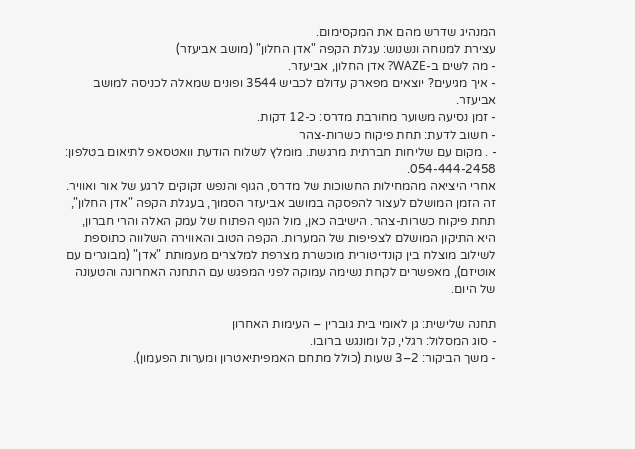המנהיג שדרש מהם את המקסימום.
עצירת למנוחה ונשנוש: עגלת הקפה "אדן החלון" (מושב אביעזר)
- מה לשים ב-WAZE? אדן החלון, אביעזר.
- איך מגיעים? יוצאים מפארק עדולם לכביש 3544 ופונים שמאלה לכניסה למושב אביעזר.
- זמן נסיעה משוער מחורבת מדרס: כ-12 דקות.
- חשוב לדעת: תחת פיקוח כשרות-צהר
- . מקום עם שליחות חברתית מרגשת. מומלץ לשלוח הודעת וואטסאפ לתיאום בטלפון: 054-444-2458.
אחרי היציאה מהמחילות החשוכות של מדרס, הגוף והנפש זקוקים לרגע של אור ואוויר. זה הזמן המושלם לעצור להפסקה במושב אביעזר הסמוך, בעגלת הקפה "אדן החלון", תחת פיקוח כשרות-צהר. הישיבה כאן, מול הנוף הפתוח של עמק האלה והרי חברון, היא התיקון המושלם לצפיפות של המערות. הקפה הטוב והאווירה השלווה כתוספת לשילוב מוצלח בין קונדיטורית מוכשרת מצרפת למלצרים מעמותת "אדן" (מבוגרים עם אוטיזם), מאפשרים לקחת נשימה עמוקה לפני המפגש עם התחנה האחרונה והטעונה של היום.

תחנה שלישית: גן לאומי בית גוברין – העימות האחרון
- סוג המסלול: רגלי, קל ומונגש ברובו.
- משך הביקור: 2–3 שעות (כולל מתחם האמפיתיאטרון ומערות הפעמון).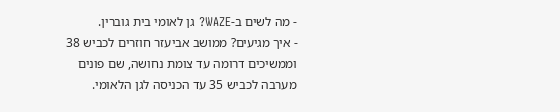- מה לשים ב-WAZE? גן לאומי בית גוברין.
- איך מגיעים? ממושב אביעזר חוזרים לכביש 38 וממשיכים דרומה עד צומת נחושה, שם פונים מערבה לכביש 35 עד הכניסה לגן הלאומי.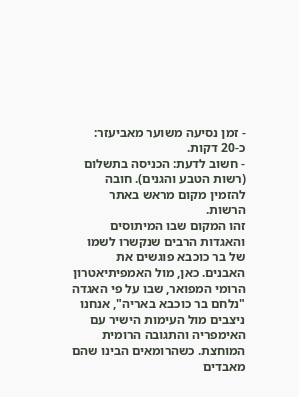- זמן נסיעה משוער מאביעזר: כ-20 דקות.
- חשוב לדעת: הכניסה בתשלום (רשות הטבע והגנים). חובה להזמין מקום מראש באתר הרשות.
זהו המקום שבו המיתוסים והאגדות הרבים שנקשרו לשמו של בר כוכבא פוגשים את האבנים. כאן, מול האמפיתיאטרון הרומי המפואר, שבו על פי האגדה "נלחם בר כוכבא באריה", אנחנו ניצבים מול העימות הישיר עם האימפריה והתגובה הרומית המוחצת. כשהרומאים הבינו שהם מאבדים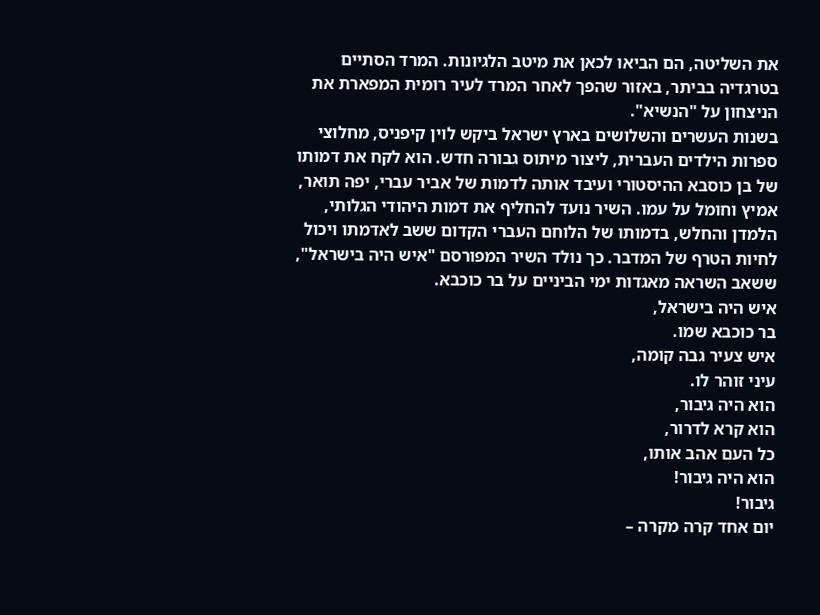את השליטה, הם הביאו לכאן את מיטב הלגיונות. המרד הסתיים בטרגדיה בביתר, באזור שהפך לאחר המרד לעיר רומית המפארת את הניצחון על "הנשיא".
בשנות העשרים והשלושים בארץ ישראל ביקש לוין קיפניס, מחלוצי ספרות הילדים העברית, ליצור מיתוס גבורה חדש. הוא לקח את דמותו של בן כוסבא ההיסטורי ועיבד אותה לדמות של אביר עברי, יפה תואר, אמיץ וחומל על עמו. השיר נועד להחליף את דמות היהודי הגלותי, הלמדן והחלש, בדמותו של הלוחם העברי הקדום ששב לאדמתו ויכול לחיות הטרף של המדבר. כך נולד השיר המפורסם "איש היה בישראל", ששאב השראה מאגדות ימי הביניים על בר כוכבא.
איש היה בישראל,
בר כוכבא שמו.
איש צעיר גבה קומה,
עיני זוהר לו.
הוא היה גיבור,
הוא קרא לדרור,
כל העם אהב אותו,
הוא היה גיבור!
גיבור!
יום אחד קרה מקרה –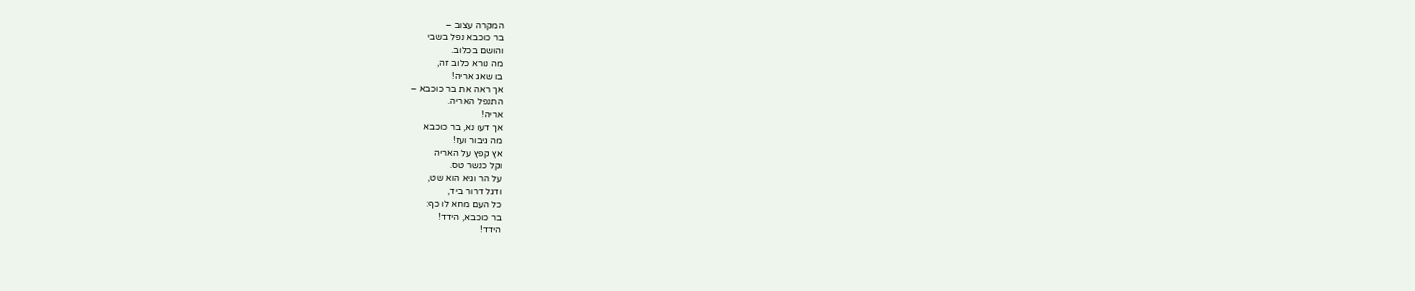המקרה עצוב –
בר כוכבא נפל בשבי
והושם בכלוב.
מה נורא כלוב זה,
בו שאג אריה!
אך ראה את בר כוכבא –
התנפל האריה.
אריה!
אך דעו נא, בר כוכבא
מה גיבור ועז!
אץ קפץ על האריה
וקל כנשר טס.
על הר וגיא הוא שט,
ודגל דרור ביד,
כל העם מחא לו כף:
בר כוכבא, הידד!
הידד!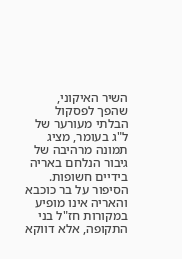השיר האיקוני, שהפך לפסקול הבלתי מעורער של ל"ג בעומר, מציג תמונה מרהיבה של גיבור הנלחם באריה בידיים חשופות. הסיפור על בר כוכבא והאריה אינו מופיע במקורות חז"ל בני התקופה, אלא דווקא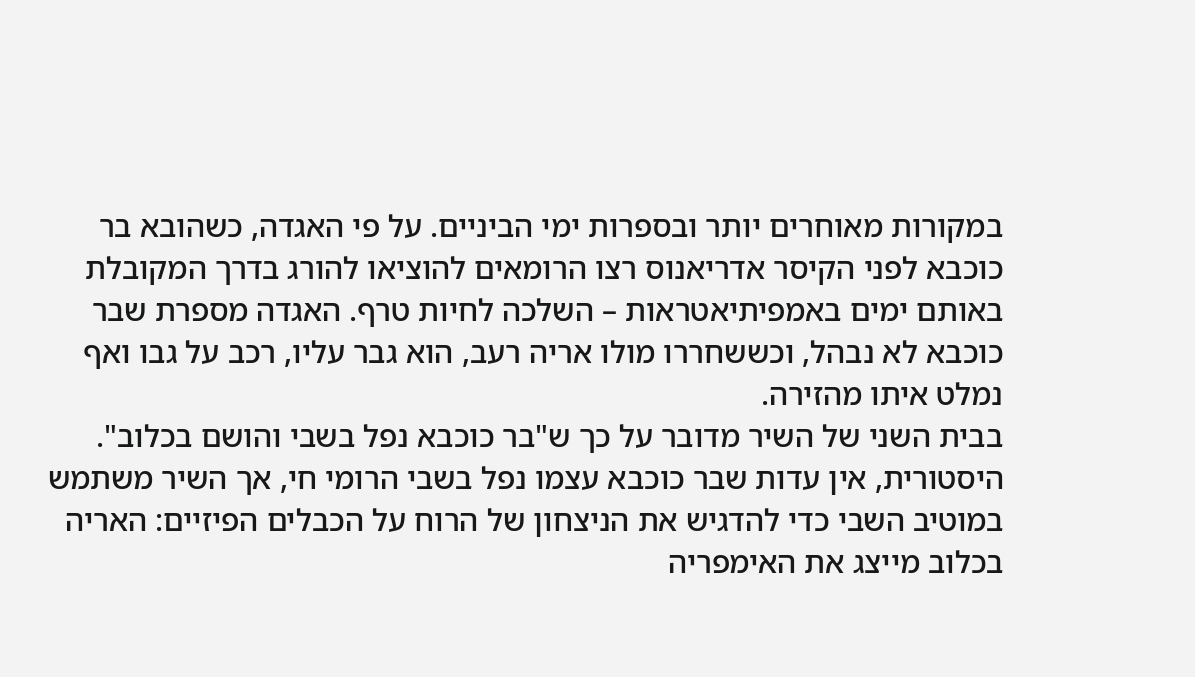במקורות מאוחרים יותר ובספרות ימי הביניים. על פי האגדה, כשהובא בר כוכבא לפני הקיסר אדריאנוס רצו הרומאים להוציאו להורג בדרך המקובלת באותם ימים באמפיתיאטראות – השלכה לחיות טרף. האגדה מספרת שבר כוכבא לא נבהל, וכששחררו מולו אריה רעב, הוא גבר עליו, רכב על גבו ואף נמלט איתו מהזירה.
בבית השני של השיר מדובר על כך ש"בר כוכבא נפל בשבי והושם בכלוב". היסטורית, אין עדות שבר כוכבא עצמו נפל בשבי הרומי חי, אך השיר משתמש במוטיב השבי כדי להדגיש את הניצחון של הרוח על הכבלים הפיזיים: האריה בכלוב מייצג את האימפריה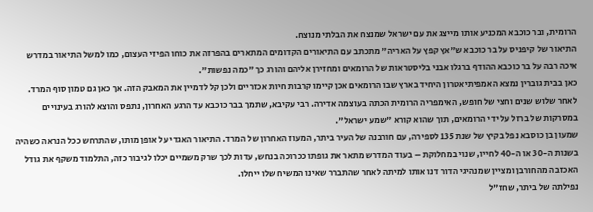הרומית, ובר כוכבא המכניע אותו מייצג את עם ישראל שמנצח את הבלתי מנוצח.
התיאור של קיפניס על בר כוכבא ש"אץ קפץ על האריה" מתכתב עם התיאורים הקדומים המתארים בהפרזה את כוחו הפיזי העצום, כמו למשל התיאור במדרש איכה רבה על בר כוכבא ההודף ברגלו אבני בליסטראות של הרומאים ומחזירן אליהם והורג כך "כמה נפשות".
כאן בבית גוברין נמצא האמפיתיאטרון היחיד בארץ שבו הרומאים אכן קיימו קרבות חיות אכזריים ולכן קל לדמיין את המאבק הזה. אך כאן גם טמון סוף המרד. לאחר שלוש שנים וחצי של חופש, האימפריה הרומית הכתה בעוצמה אדירה. רבי עקיבא, שתמך בבר כוכבא עד הרגע האחרון, נתפס והוצא להורג בעינויים במסרקות של ברזל על ידי הרומאים, תוך שהוא קורא "שמע ישראל".
שמעון בן כוסבא נפל בקיץ של שנת 135 לספירה, עם חורבנה של העיר ביתר, המעוז האחרון של המרד. התיאור האגדי על אופן מותו, שהתרחש ככל הנראה כשהיה בשנות ה-30 או ה-40 לחייו, שנוי במחלוקת – בעוד המדרש מתאר את גופתו ככרוכה בנחש, עדות לכך שרק משמיים יכלו לגיבור כזה, התלמוד משקף את גודל האכזבה מהחורבן ומציין שמנהיגי הדור דנו אותו למיתה לאחר שהתברר שאינו המשיח שלו ייחלו.
נפילתה של ביתר, שחז"ל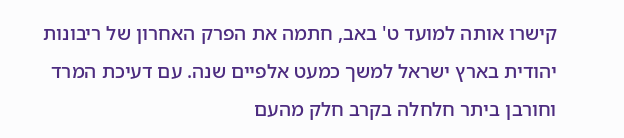קישרו אותה למועד ט' באב, חתמה את הפרק האחרון של ריבונות יהודית בארץ ישראל למשך כמעט אלפיים שנה. עם דעיכת המרד וחורבן ביתר חלחלה בקרב חלק מהעם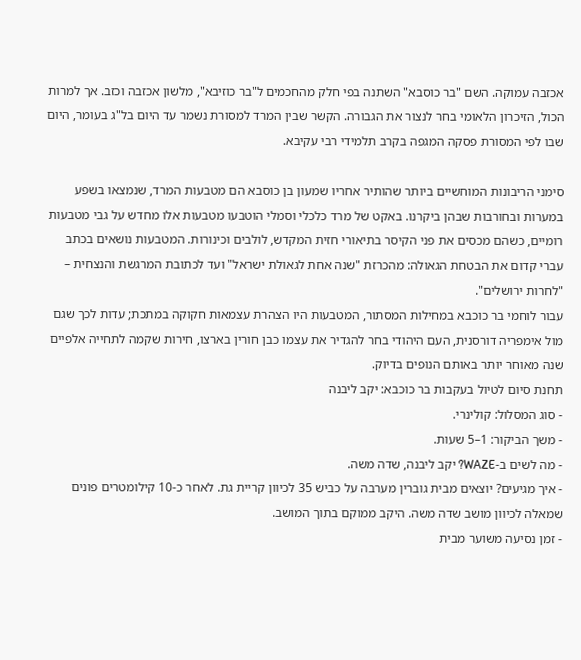אכזבה עמוקה. השם "בר כוסבא" השתנה בפי חלק מהחכמים ל"בר כוזיבא", מלשון אכזבה וכזב. אך למרות הכול, הזיכרון הלאומי בחר לנצור את הגבורה. הקשר שבין המרד למסורת נשמר עד היום בל"ג בעומר, היום שבו לפי המסורת פסקה המגפה בקרב תלמידי רבי עקיבא.

סימני הריבונות המוחשיים ביותר שהותיר אחריו שמעון בן כוסבא הם מטבעות המרד, שנמצאו בשפע במערות ובחורבות שבהן ביקרנו. באקט של מרד כלכלי וסמלי הוטבעו מטבעות אלו מחדש על גבי מטבעות רומיים, כשהם מכסים את פני הקיסר בתיאורי חזית המקדש, לולבים וכינורות. המטבעות נושאים בכתב עברי קדום את הבטחת הגאולה: מהכרזת "שנה אחת לגאולת ישראל" ועד לכתובת המרגשת והנצחית – "לחרות ירושלים".
עבור לוחמי בר כוכבא במחילות המסתור, המטבעות היו הצהרת עצמאות חקוקה במתכת; עדות לכך שגם מול אימפריה דורסנית, העם היהודי בחר להגדיר את עצמו כבן חורין בארצו, חירות שקמה לתחייה אלפיים שנה מאוחר יותר באותם הנופים בדיוק.
תחנת סיום לטיול בעקבות בר כוכבא: יקב ליבנה
- סוג המסלול: קולינרי.
- משך הביקור: 1–5 שעות.
- מה לשים ב-WAZE? יקב ליבנה, שדה משה.
- איך מגיעים? יוצאים מבית גוברין מערבה על כביש 35 לכיוון קריית גת. לאחר כ-10 קילומטרים פונים שמאלה לכיוון מושב שדה משה. היקב ממוקם בתוך המושב.
- זמן נסיעה משוער מבית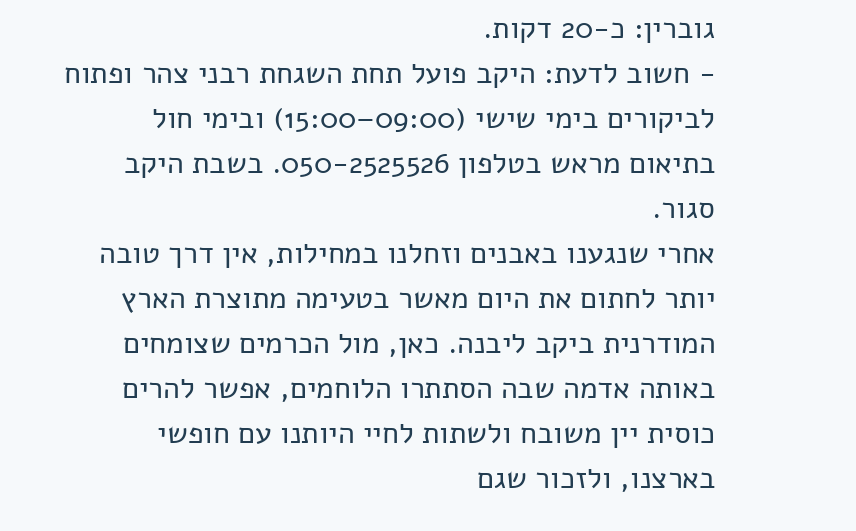גוברין: כ-20 דקות.
- חשוב לדעת: היקב פועל תחת השגחת רבני צהר ופתוח לביקורים בימי שישי (09:00–15:00) ובימי חול בתיאום מראש בטלפון 050-2525526. בשבת היקב סגור.
אחרי שנגענו באבנים וזחלנו במחילות, אין דרך טובה יותר לחתום את היום מאשר בטעימה מתוצרת הארץ המודרנית ביקב ליבנה. כאן, מול הכרמים שצומחים באותה אדמה שבה הסתתרו הלוחמים, אפשר להרים כוסית יין משובח ולשתות לחיי היותנו עם חופשי בארצנו, ולזכור שגם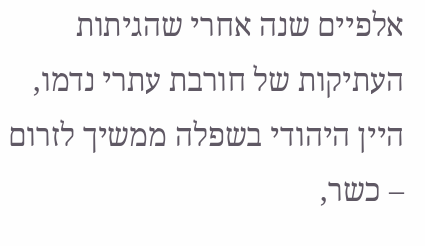אלפיים שנה אחרי שהגיתות העתיקות של חורבת עתרי נדמו, היין היהודי בשפלה ממשיך לזרום – כשר,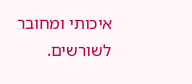איכותי ומחובר לשורשים.